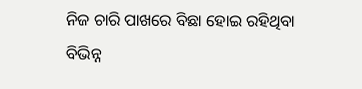ନିଜ ଚାରି ପାଖରେ ବିଛା ହୋଇ ରହିଥିବା ବିଭିନ୍ନ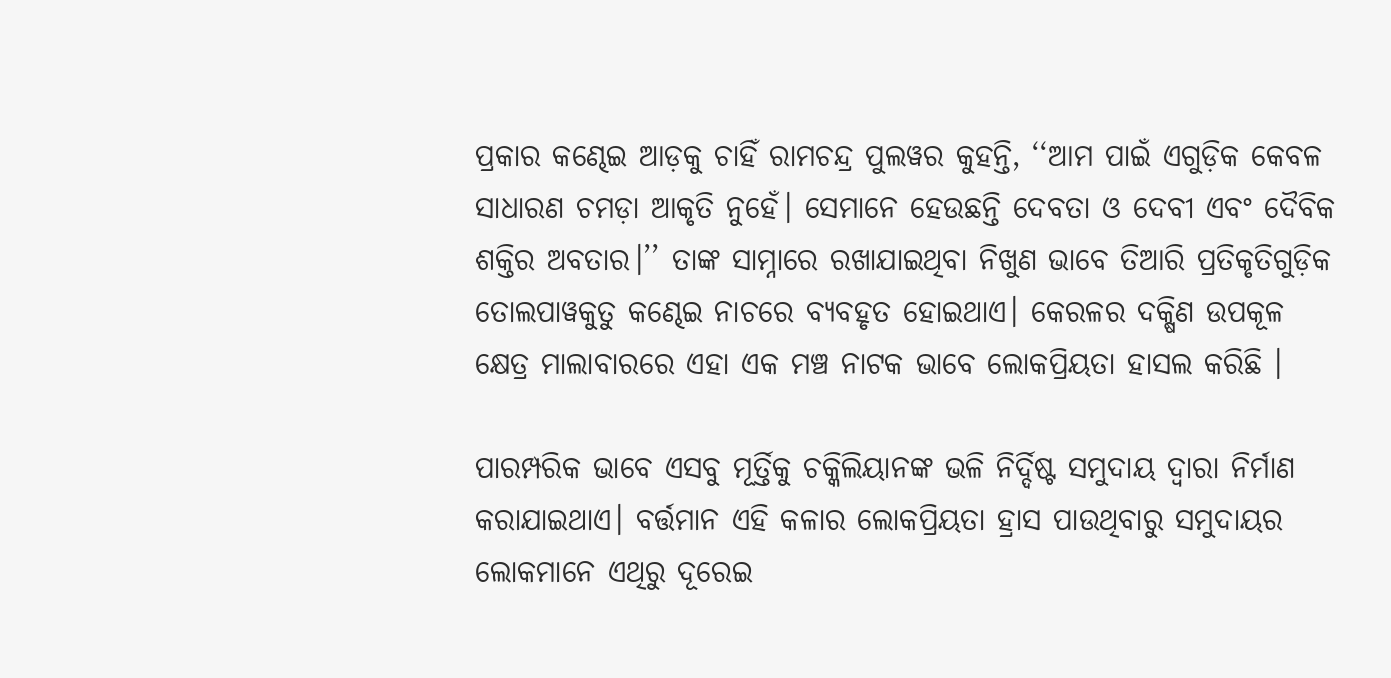ପ୍ରକାର କଣ୍ଢେଇ ଆଡ଼କୁ ଚାହିଁ ରାମଚନ୍ଦ୍ର ପୁଲୱର କୁହନ୍ତି, ‘‘ଆମ ପାଇଁ ଏଗୁଡ଼ିକ କେବଳ ସାଧାରଣ ଚମଡ଼ା ଆକୃତି ନୁହେଁ। ସେମାନେ ହେଉଛନ୍ତି ଦେବତା ଓ ଦେବୀ ଏବଂ ଦୈବିକ ଶକ୍ତିର ଅବତାର।’’ ତାଙ୍କ ସାମ୍ନାରେ ରଖାଯାଇଥିବା ନିଖୁଣ ଭାବେ ତିଆରି ପ୍ରତିକୃତିଗୁଡ଼ିକ ତୋଲପାୱକୁତୁ କଣ୍ଢେଇ ନାଚରେ ବ୍ୟବହୃତ ହୋଇଥାଏ। କେରଳର ଦକ୍ଷିଣ ଉପକୂଳ କ୍ଷେତ୍ର ମାଲାବାରରେ ଏହା ଏକ ମଞ୍ଚ ନାଟକ ଭାବେ ଲୋକପ୍ରିୟତା ହାସଲ କରିଛି ।

ପାରମ୍ପରିକ ଭାବେ ଏସବୁ ମୂର୍ତ୍ତିକୁ ଚକ୍କିଲିୟାନଙ୍କ ଭଳି ନିର୍ଦ୍ଦିଷ୍ଟ ସମୁଦାୟ ଦ୍ୱାରା ନିର୍ମାଣ କରାଯାଇଥାଏ। ବର୍ତ୍ତମାନ ଏହି କଳାର ଲୋକପ୍ରିୟତା ହ୍ରାସ ପାଉଥିବାରୁ ସମୁଦାୟର ଲୋକମାନେ ଏଥିରୁ ଦୂରେଇ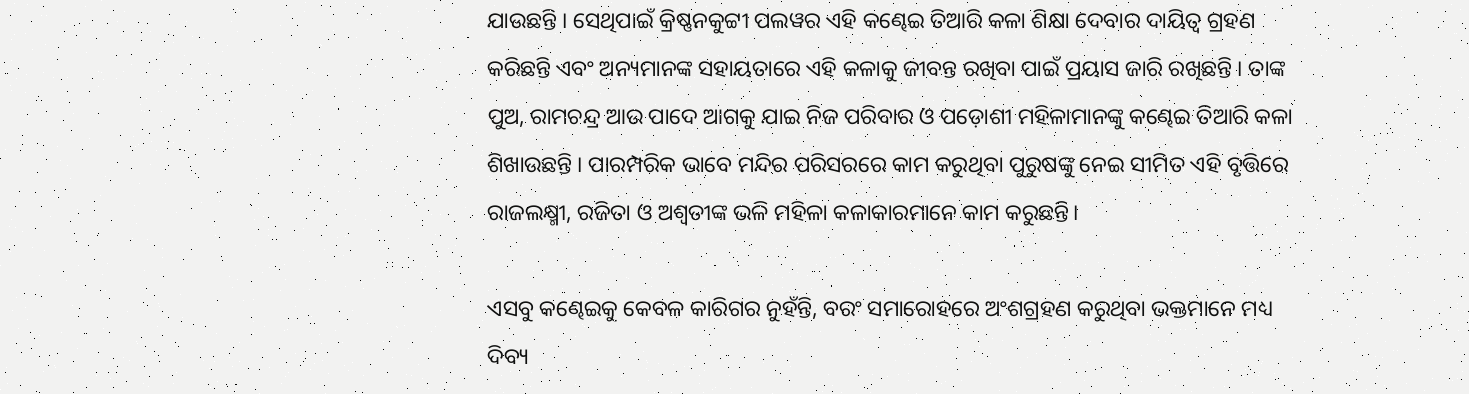ଯାଉଛନ୍ତି । ସେଥିପାଇଁ କ୍ରିଷ୍ଣନକୁଟ୍ଟୀ ପଲୱର ଏହି କଣ୍ଢେଇ ତିଆରି କଳା ଶିକ୍ଷା ଦେବାର ଦାୟିତ୍ୱ ଗ୍ରହଣ କରିଛନ୍ତି ଏବଂ ଅନ୍ୟମାନଙ୍କ ସହାୟତାରେ ଏହି କଳାକୁ ଜୀବନ୍ତ ରଖିବା ପାଇଁ ପ୍ରୟାସ ଜାରି ରଖିଛନ୍ତି । ତାଙ୍କ ପୁଅ, ରାମଚନ୍ଦ୍ର ଆଉ ପାଦେ ଆଗକୁ ଯାଇ ନିଜ ପରିବାର ଓ ପଡ଼ୋଶୀ ମହିଳାମାନଙ୍କୁ କଣ୍ଢେଇ ତିଆରି କଳା ଶିଖାଉଛନ୍ତି । ପାରମ୍ପରିକ ଭାବେ ମନ୍ଦିର ପରିସରରେ କାମ କରୁଥିବା ପୁରୁଷଙ୍କୁ ନେଇ ସୀମିତ ଏହି ବୃତ୍ତିରେ ରାଜଲକ୍ଷ୍ମୀ, ରଜିତା ଓ ଅଶ୍ୱତୀଙ୍କ ଭଳି ମହିଳା କଳାକାରମାନେ କାମ କରୁଛନ୍ତି।

ଏସବୁ କଣ୍ଢେଇକୁ କେବଳ କାରିଗର ନୁହଁନ୍ତି, ବରଂ ସମାରୋହରେ ଅଂଶଗ୍ରହଣ କରୁଥିବା ଭକ୍ତମାନେ ମଧ୍ୟ ଦିବ୍ୟ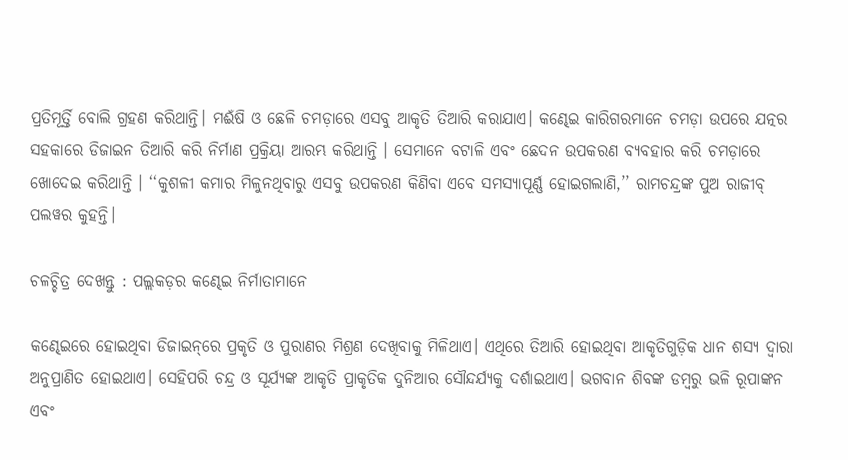ପ୍ରତିମୂର୍ତ୍ତି ବୋଲି ଗ୍ରହଣ କରିଥାନ୍ତି। ମଈଁଷି ଓ ଛେଳି ଚମଡ଼ାରେ ଏସବୁ ଆକୃତି ତିଆରି କରାଯାଏ। କଣ୍ଢେଇ କାରିଗରମାନେ ଚମଡ଼ା ଉପରେ ଯତ୍ନର ସହକାରେ ଡିଜାଇନ ତିଆରି କରି ନିର୍ମାଣ ପ୍ରକ୍ରିୟା ଆରମ୍ଭ କରିଥାନ୍ତି । ସେମାନେ ବଟାଳି ଏବଂ ଛେଦନ ଉପକରଣ ବ୍ୟବହାର କରି ଚମଡ଼ାରେ ଖୋଦେଇ କରିଥାନ୍ତି । ‘‘କୁଶଳୀ କମାର ମିଳୁନଥିବାରୁ ଏସବୁ ଉପକରଣ କିଣିବା ଏବେ ସମସ୍ୟାପୂର୍ଣ୍ଣ ହୋଇଗଲାଣି,’’ ରାମଚନ୍ଦ୍ରଙ୍କ ପୁଅ ରାଜୀବ୍‌ ପଲୱର କୁହନ୍ତି।

ଚଳଚ୍ଚିତ୍ର ଦେଖନ୍ତୁ : ପଲ୍ଲକଡ଼ର କଣ୍ଢେଇ ନିର୍ମାତାମାନେ

କଣ୍ଢେଇରେ ହୋଇଥିବା ଡିଜାଇନ୍‌ରେ ପ୍ରକୃତି ଓ ପୁରାଣର ମିଶ୍ରଣ ଦେଖିବାକୁ ମିଳିଥାଏ। ଏଥିରେ ତିଆରି ହୋଇଥିବା ଆକୃତିଗୁଡ଼ିକ ଧାନ ଶସ୍ୟ ଦ୍ୱାରା ଅନୁପ୍ରାଣିତ ହୋଇଥାଏ। ସେହିପରି ଚନ୍ଦ୍ର ଓ ସୂର୍ଯ୍ୟଙ୍କ ଆକୃତି ପ୍ରାକୃତିକ ଦୁନିଆର ସୌନ୍ଦର୍ଯ୍ୟକୁ ଦର୍ଶାଇଥାଏ। ଭଗବାନ ଶିବଙ୍କ ଡମ୍ବରୁ ଭଳି ରୂପାଙ୍କନ ଏବଂ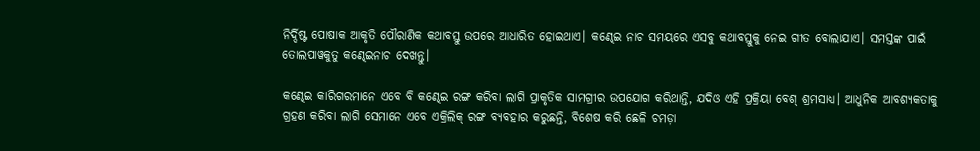ନିର୍ଦ୍ଦିଷ୍ଟ ପୋଷାକ ଆକୃତି ପୌରାଣିକ କଥାବସ୍ତୁ ଉପରେ ଆଧାରିତ ହୋଇଥାଏ। କଣ୍ଢେଇ ନାଚ ସମୟରେ ଏସବୁ କଥାବସ୍ତୁକୁ ନେଇ ଗୀତ ବୋଲାଯାଏ। ସମସ୍ତଙ୍କ ପାଇଁ ତୋଲପାୱକୁତୁ କଣ୍ଢେଇନାଚ ଦେଖନ୍ତୁ।

କଣ୍ଢେଇ କାରିଗରମାନେ ଏବେ ବି କଣ୍ଢେଇ ରଙ୍ଗ କରିବା ଲାଗି ପ୍ରାକୃତିକ ସାମଗ୍ରୀର ଉପଯୋଗ କରିଥାନ୍ତି, ଯଦିଓ ଏହି ପ୍ରକ୍ରିୟା ବେଶ୍‌ ଶ୍ରମସାଧ୍ୟ। ଆଧୁନିକ ଆବଶ୍ୟକତାକୁ ଗ୍ରହଣ କରିବା ଲାଗି ସେମାନେ ଏବେ ଏକ୍ରିଲିକ୍‌ ରଙ୍ଗ ବ୍ୟବହାର କରୁଛନ୍ତି, ବିଶେଷ କରି ଛେଳି ଚମଡ଼ା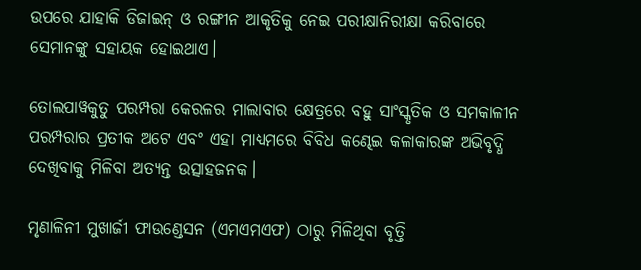ଉପରେ ଯାହାକି ଡିଜାଇନ୍‌ ଓ ରଙ୍ଗୀନ ଆକୃତିକୁ ନେଇ ପରୀକ୍ଷାନିରୀକ୍ଷା କରିବାରେ ସେମାନଙ୍କୁ ସହାୟକ ହୋଇଥାଏ।

ତୋଲପାୱକୁତୁ ପରମ୍ପରା କେରଳର ମାଲାବାର କ୍ଷେତ୍ରରେ ବହୁ ସାଂସ୍କୃତିକ ଓ ସମକାଳୀନ ପରମ୍ପରାର ପ୍ରତୀକ ଅଟେ ଏବଂ ଏହା ମାଧ୍ୟମରେ ବିବିଧ କଣ୍ଢେଇ କଳାକାରଙ୍କ ଅଭିବୃଦ୍ଧି ଦେଖିବାକୁ ମିଳିବା ଅତ୍ୟନ୍ତ ଉତ୍ସାହଜନକ।

ମୃଣାଳିନୀ ମୁଖାର୍ଜୀ ଫାଉଣ୍ଡେସନ (ଏମଏମଏଫ) ଠାରୁ ମିଳିଥିବା ବୃତ୍ତି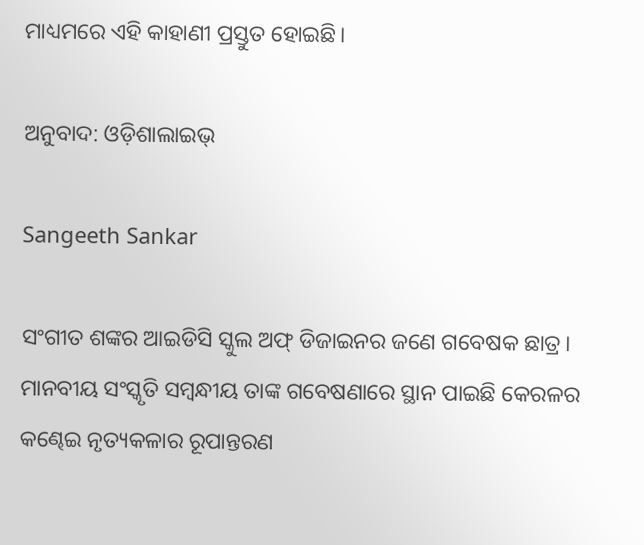ମାଧ୍ୟମରେ ଏହି କାହାଣୀ ପ୍ରସ୍ତୁତ ହୋଇଛି।

ଅନୁବାଦ: ଓଡ଼ିଶାଲାଇଭ୍‍

Sangeeth Sankar

ସଂଗୀତ ଶଙ୍କର ଆଇଡିସି ସ୍କୁଲ ଅଫ୍ ଡିଜାଇନର ଜଣେ ଗବେଷକ ଛାତ୍ର। ମାନବୀୟ ସଂସ୍କୃତି ସମ୍ବନ୍ଧୀୟ ତାଙ୍କ ଗବେଷଣାରେ ସ୍ଥାନ ପାଇଛି କେରଳର କଣ୍ଢେଇ ନୃତ୍ୟକଳାର ରୂପାନ୍ତରଣ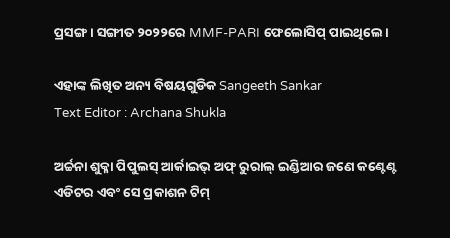ପ୍ରସଙ୍ଗ। ସଙ୍ଗୀତ ୨୦୨୨ରେ MMF-PARI ଫେଲୋସିପ୍ ପାଇଥିଲେ।

ଏହାଙ୍କ ଲିଖିତ ଅନ୍ୟ ବିଷୟଗୁଡିକ Sangeeth Sankar
Text Editor : Archana Shukla

ଅର୍ଚ୍ଚନା ଶୁକ୍ଳା ପିପୁଲସ୍ ଆର୍କାଇଭ୍ ଅଫ୍ ରୁରାଲ୍ ଇଣ୍ଡିଆର ଜଣେ କଣ୍ଟେଣ୍ଟ ଏଡିଟର ଏବଂ ସେ ପ୍ରକାଶନ ଟିମ୍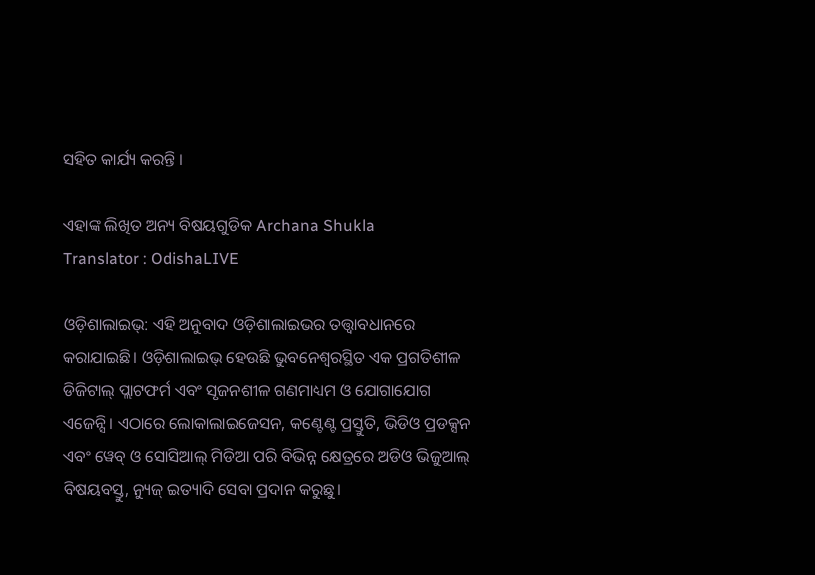ସହିତ କାର୍ଯ୍ୟ କରନ୍ତି ।

ଏହାଙ୍କ ଲିଖିତ ଅନ୍ୟ ବିଷୟଗୁଡିକ Archana Shukla
Translator : OdishaLIVE

ଓଡ଼ିଶାଲାଇଭ୍: ଏହି ଅନୁବାଦ ଓଡ଼ିଶାଲାଇଭର ତତ୍ତ୍ୱାବଧାନରେ କରାଯାଇଛି। ଓଡ଼ିଶାଲାଇଭ୍ ହେଉଛି ଭୁବନେଶ୍ୱରସ୍ଥିତ ଏକ ପ୍ରଗତିଶୀଳ ଡିଜିଟାଲ୍ ପ୍ଲାଟଫର୍ମ ଏବଂ ସୃଜନଶୀଳ ଗଣମାଧ୍ୟମ ଓ ଯୋଗାଯୋଗ ଏଜେନ୍ସି। ଏଠାରେ ଲୋକାଲାଇଜେସନ, କଣ୍ଟେଣ୍ଟ ପ୍ରସ୍ତୁତି, ଭିଡିଓ ପ୍ରଡକ୍ସନ ଏବଂ ୱେବ୍ ଓ ସୋସିଆଲ୍ ମିଡିଆ ପରି ବିଭିନ୍ନ କ୍ଷେତ୍ରରେ ଅଡିଓ ଭିଜୁଆଲ୍‌ ବିଷୟବସ୍ତୁ, ନ୍ୟୁଜ୍ ଇତ୍ୟାଦି ସେବା ପ୍ରଦାନ କରୁଛୁ।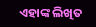ଏହାଙ୍କ ଲିଖିତ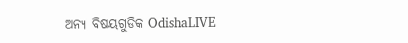ଅନ୍ୟ ବିଷୟଗୁଡିକ OdishaLIVE